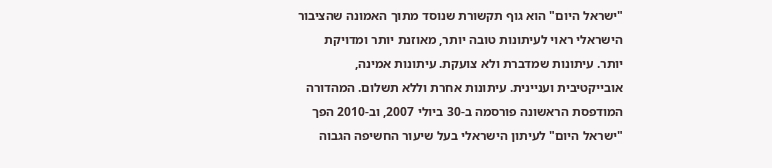"ישראל היום" הוא גוף תקשורת שנוסד מתוך האמונה שהציבור הישראלי ראוי לעיתונות טובה יותר, מאוזנת יותר ומדויקת יותר. עיתונות שמדברת ולא צועקת. עיתונות אמינה, אובייקטיבית ועניינית. עיתונות אחרת וללא תשלום. המהדורה המודפסת הראשונה פורסמה ב-30 ביולי 2007, וב-2010 הפך "ישראל היום" לעיתון הישראלי בעל שיעור החשיפה הגבוה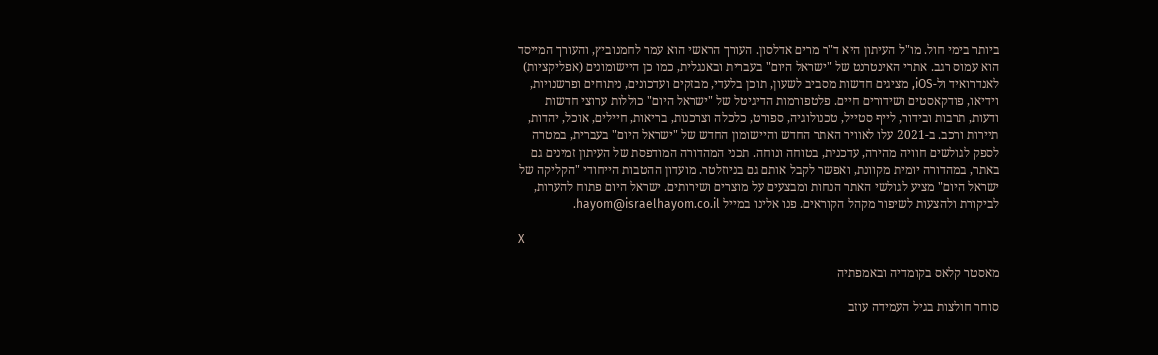ביותר בימי חול. מו"ל העיתון היא ד"ר מרים אדלסון. העורך הראשי הוא עמר לחמנוביץ, והעורך המייסד הוא עמוס רגב. אתרי האינטרנט של "ישראל היום" בעברית ובאנגלית, כמו כן היישומונים (אפליקציות) לאנדרואיד ול-iOS, מציגים חדשות מסביב לשעון, תוכן בלעדי, מבזקים ועדכונים, ניתוחים ופרשנויות, וידיאו, פודקאסטים ושידורים חיים. פלטפורמות הדיגיטל של "ישראל היום" כוללות ערוצי חדשות ודעות, תרבות ובידור, לייף סטייל, טכנולוגיה, ספורט, כלכלה וצרכנות, בריאות, חיילים, אוכל, יהדות, תיירות ורכב. ב-2021 עלו לאוויר האתר החדש והיישומון החדש של "ישראל היום" בעברית, במטרה לספק לגולשים חוויה מהירה, עדכנית, בטוחה ונוחה. תכני המהדורה המודפסת של העיתון זמינים גם באתר, במהדורה יומית מקוונת, ואפשר לקבל אותם גם בניוזלטר. מועדון ההטבות הייחודי "הקליקה של ישראל היום" מציע לגולשי האתר הנחות ומבצעים על מוצרים ושירותים. ישראל היום פתוח להערות, לביקורת ולהצעות לשיפור מקהל הקוראים. פנו אלינו במייל hayom@israelhayom.co.il.

X

מאסטר קלאס בקומדיה ובאמפתיה

סוחר חולצות בגיל העמידה עוזב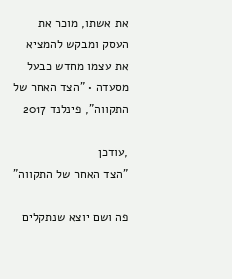את אשתו, מוכר את העסק ומבקש להמציא את עצמו מחדש כבעל מסעדה • "הצד האחר של התקווה", פינלנד 2017

,עודכן
"הצד האחר של התקווה"

פה ושם יוצא שנתקלים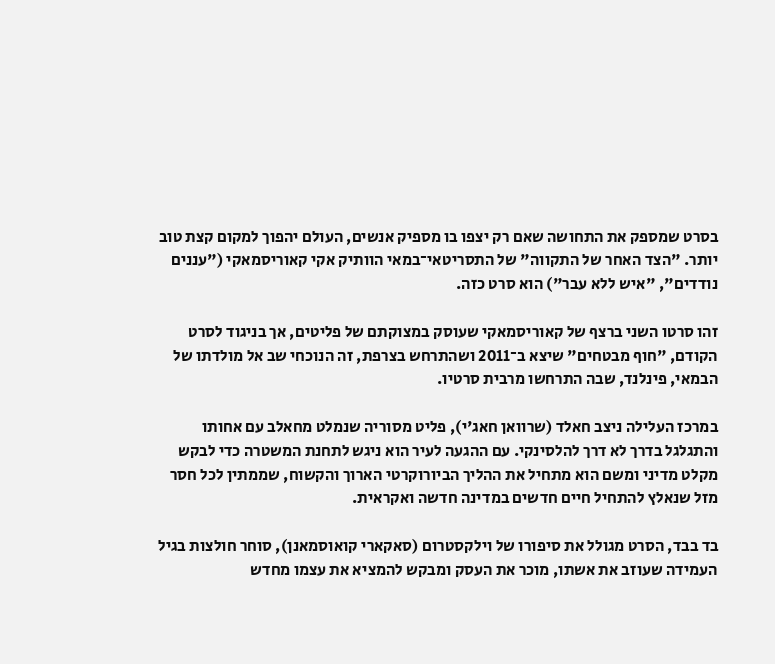בסרט שמספק את התחושה שאם רק יצפו בו מספיק אנשים, העולם יהפוך למקום קצת טוב יותר. "הצד האחר של התקווה" של התסריטאי־במאי הוותיק אקי קאוריסמאקי ("עננים נודדים", "איש ללא עבר") הוא סרט כזה.

זהו סרטו השני ברצף של קאוריסמאקי שעוסק במצוקתם של פליטים, אך בניגוד לסרט הקודם, "חוף מבטחים" שיצא ב־2011 ושהתרחש בצרפת, זה הנוכחי שב אל מולדתו של הבמאי, פינלנד, שבה התרחשו מרבית סרטיו.

במרכז העלילה ניצב חאלד (שרוואן חאג'י), פליט מסוריה שנמלט מחאלב עם אחותו והתגלגל בדרך לא דרך להלסינקי. עם ההגעה לעיר הוא ניגש לתחנת המשטרה כדי לבקש מקלט מדיני ומשם הוא מתחיל את ההליך הביורוקרטי הארוך והקשוח, שממתין לכל חסר מזל שנאלץ להתחיל חיים חדשים במדינה חדשה ואקראית.

בד בבד, הסרט מגולל את סיפורו של וילקסטרום (סאקארי קואוסמאנן), סוחר חולצות בגיל העמידה שעוזב את אשתו, מוכר את העסק ומבקש להמציא את עצמו מחדש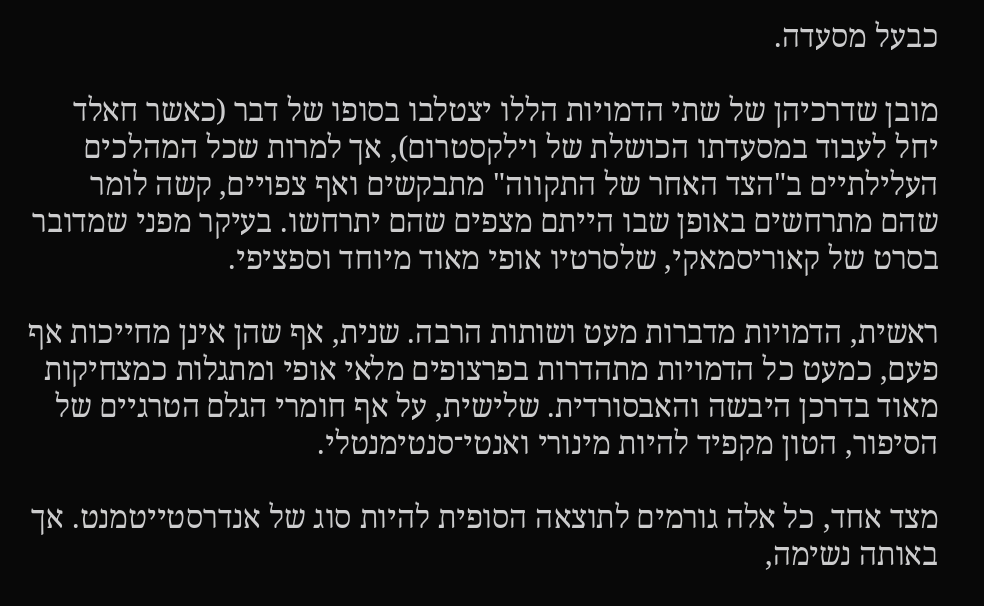כבעל מסעדה.

מובן שדרכיהן של שתי הדמויות הללו יצטלבו בסופו של דבר (כאשר חאלד יחל לעבוד במסעדתו הכושלת של וילקסטרום), אך למרות שכל המהלכים העלילתיים ב"הצד האחר של התקווה" מתבקשים ואף צפויים, קשה לומר שהם מתרחשים באופן שבו הייתם מצפים שהם יתרחשו. בעיקר מפני שמדובר בסרט של קאוריסמאקי, שלסרטיו אופי מאוד מיוחד וספציפי.

ראשית, הדמויות מדברות מעט ושותות הרבה. שנית, אף שהן אינן מחייכות אף פעם, כמעט כל הדמויות מתהדרות בפרצופים מלאי אופי ומתגלות כמצחיקות מאוד בדרכן היבשה והאבסורדית. שלישית, על אף חומרי הגלם הטרגיים של הסיפור, הטון מקפיד להיות מינורי ואנטי־סנטימנטלי.

מצד אחד, כל אלה גורמים לתוצאה הסופית להיות סוג של אנדרסטייטמנט. אך באותה נשימה,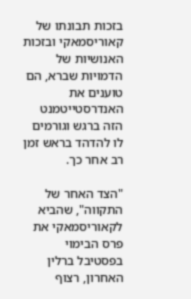בזכות תבונתו של קאוריסמאקי ובזכות האנושיות של הדמויות שברא, הם טוענים את האנדרסטייטמנט הזה ברגש וגורמים לו להדהד בראש זמן רב אחר כך.

"הצד האחר של התקווה", שהביא לקאוריסמאקי את פרס הבימוי בפסטיבל ברלין האחרון, רצוף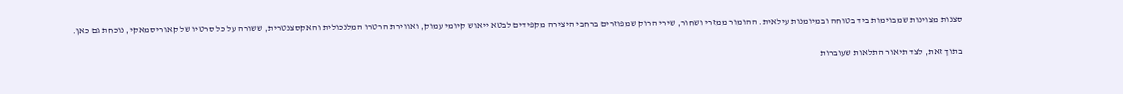סצנות מצוינות שמבוימות ביד בטוחה ובמיומנות עילאית. ההומור ממזרי ושחור, שירי הרוק שמפוזרים ברחבי היצירה מקפידים לבטא ייאוש קיומי עמוק, ואווירת הרטרו המלנכולית והאקסצנטרית, ששורה על כל סרטיו של קאוריסמאקי, נוכחת גם כאן.

בתוך זאת, לצד תיאור התלאות שעוברות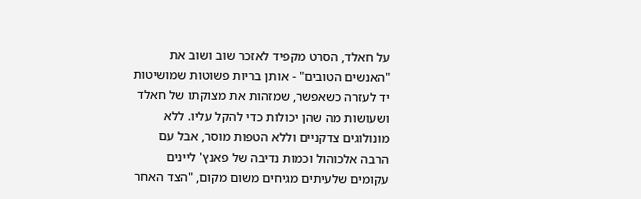על חאלד, הסרט מקפיד לאזכר שוב ושוב את "האנשים הטובים" - אותן בריות פשוטות שמושיטות יד לעזרה כשאפשר, שמזהות את מצוקתו של חאלד ושעושות מה שהן יכולות כדי להקל עליו. ללא מונולוגים צדקניים וללא הטפות מוסר, אבל עם הרבה אלכוהול וכמות נדיבה של פאנץ' ליינים עקומים שלעיתים מגיחים משום מקום, "הצד האחר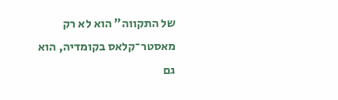של התקווה" הוא לא רק מאסטר־קלאס בקומדיה, הוא גם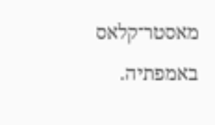מאסטר־קלאס באמפתיה.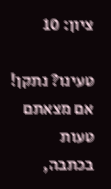ציון: 10

טעינו? נתקן! אם מצאתם טעות בכתבה,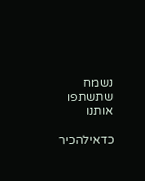נשמח שתשתפו אותנו

כדאילהכיר